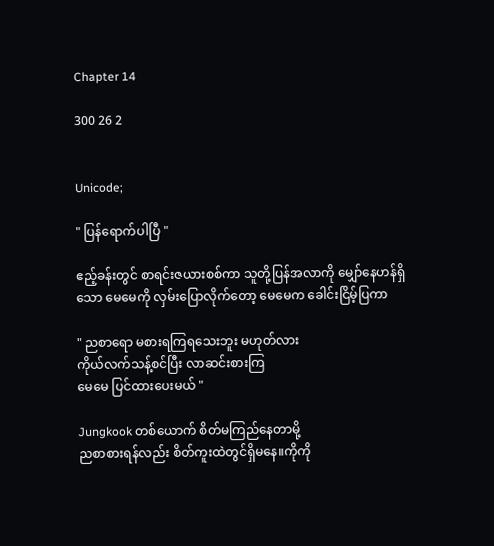Chapter 14

300 26 2


Unicode;

" ပြန်ရောက်ပါပြီ "

ဧည့်ခန်းတွင် စာရင်းဇယားစစ်ကာ သူတို့ပြန်အလာကို မျှော်နေဟန်ရှိသော မေမေကို လှမ်းပြောလိုက်တော့ မေမေက ခေါင်းငြိမ့်ပြကာ

" ညစာရော မစားရကြရသေးဘူး မဟုတ်လား
ကိုယ်လက်သန့်စင်ပြီး လာဆင်းစားကြ
မေမေ ပြင်ထားပေးမယ် "

Jungkook တစ်ယောက် စိတ်မကြည်နေတာမို့
ညစာစားရန်လည်း စိတ်ကူးထဲတွင်ရှိမနေ။ကိုကို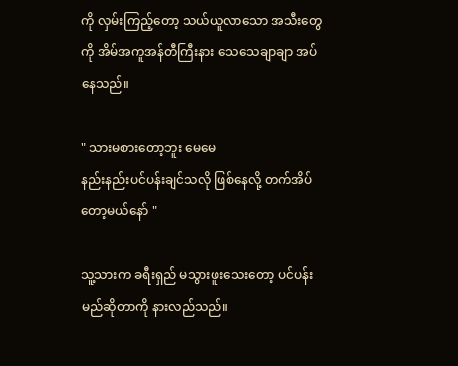ကို လှမ်းကြည့်တော့ သယ်ယူလာသော အသီးတွေကို အိမ်အကူအန်တီကြီးနား သေသေချာချာ အပ်နေသည်။

" သားမစားတော့ဘူး မေမေ
နည်းနည်းပင်ပန်းချင်သလို ဖြစ်နေလို့ တက်အိပ်တော့မယ်နော် "

သူ့သားက ခရီးရှည် မသွားဖူးသေးတော့ ပင်ပန်းမည်ဆိုတာကို နားလည်သည်။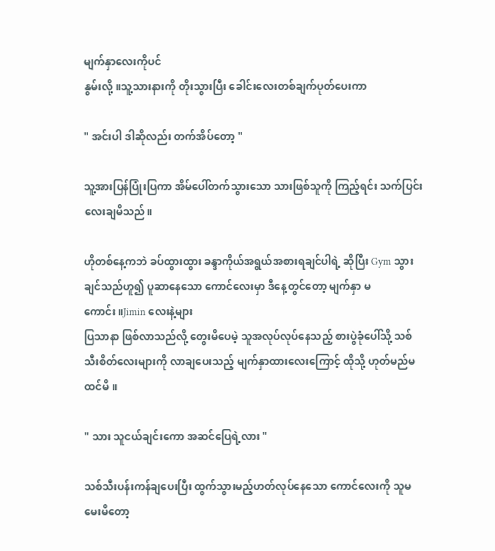မျက်နှာလေးကိုပင်
နွမ်းလို့။သူ့သားနားကို တိုးသွားပြီး ခေါင်းလေးတစ်ချက်ပုတ်ပေးကာ

" အင်းပါ ဒါဆိုလည်း တက်အိပ်တော့ "

သူ့အားပြန်ပြုံးပြကာ အိမ်ပေါ်တက်သွားသော သားဖြစ်သူကို ကြည့်ရင်း သက်ပြင်းလေးချမိသည်။

ဟိုတစ်နေ့ကဘဲ ခပ်ထွားထွား ခန္ဒာကိုယ်အရွယ်အစားရချင်ပါရဲ့ ဆိုပြီး Gym သွားချင်သည်ဟူ၍ ပူဆာနေသော ကောင်လေးမှာ ဒီနေ့တွင်တော့ မျက်နှာ မကောင်း။Jimin လေးနဲ့များ
ပြသာနာ ဖြစ်လာသည်လို့ တွေးမိပေမဲ့ သူအလုပ်လုပ်နေသည့် စားပွဲခုံပေါ်သို့ သစ်သီးစိတ်လေးများကို လာချပေးသည့် မျက်နှာထားလေးကြောင့် ထိုသို့ ဟုတ်မည်မထင်မိ။

" သား သူငယ်ချင်းကော အဆင်ပြေရဲ့လား "

သစ်သီးပန်းကန်ချပေးပြီး ထွက်သွားမည့်ဟတ်လုပ်နေသော ကောင်လေးကို သူမ မေးမိတော့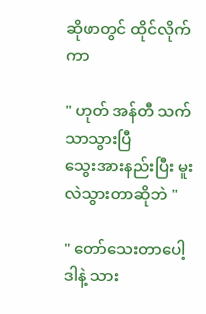ဆိုဖာတွင် ထိုင်လိုက်ကာ

" ဟုတ် အန်တီ သက်သာသွားပြီ
သွေးအားနည်းပြီး မူးလဲသွားတာဆိုဘဲ "

" တော်သေးတာပေါ့ ဒါနဲ့ သား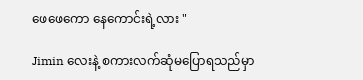ဖေဖေကော နေကောင်းရဲ့လား "

Jimin လေးနဲ့ စကားလက်ဆုံမပြောရသည်မှာ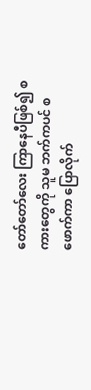တော်တော်လေး ကြာနေပီဖြစ်၍ စကားတွေကို သူမ ဘက်ကပင် စဖောက်ကာ ပြောလိုက်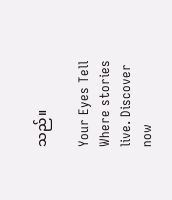သည်။

Your Eyes Tell Where stories live. Discover now